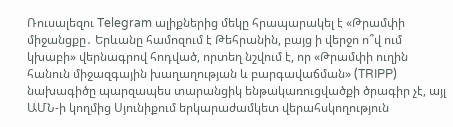Ռուսալեզու Telegram ալիքներից մեկը հրապարակել է «Թրամփի միջանցքը․ Երևանը համոզում է Թեհրանին, բայց ի վերջո ո՞վ ում կխաբի» վերնագրով հոդված, որտեղ նշվում է, որ «Թրամփի ուղին հանուն միջազգային խաղաղության և բարգավաճման» (TRIPP) նախագիծը պարզապես տարանցիկ ենթակառուցվածքի ծրագիր չէ, այլ ԱՄՆ-ի կողմից Սյունիքում երկարաժամկետ վերահսկողություն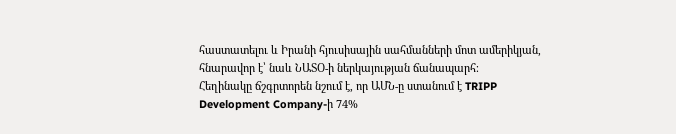հաստատելու և Իրանի հյուսիսային սահմանների մոտ ամերիկյան, հնարավոր է՝ նաև ՆԱՏՕ-ի ներկայության ճանապարհ։
Հեղինակը ճշգրտորեն նշում է, որ ԱՄՆ-ը ստանում է TRIPP Development Company-ի 74%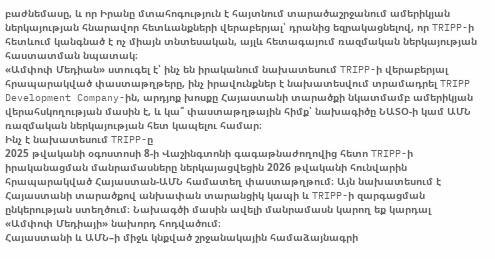բաժնեմասը, և որ Իրանը մտահոգություն է հայտնում տարածաշրջանում ամերիկյան ներկայության հնարավոր հետևանքների վերաբերյալ՝ դրանից եզրակացնելով, որ TRIPP-ի հետևում կանգնած է ոչ միայն տնտեսական, այլև հետագայում ռազմական ներկայության հաստատման նպատակ։
«Ամփոփ Մեդիան» ստուգել է՝ ինչ են իրականում նախատեսում TRIPP-ի վերաբերյալ հրապարակված փաստաթղթերը, ինչ իրավունքներ է նախատեսվում տրամադրել TRIPP Development Company-ին, արդյոք խոսքը Հայաստանի տարածքի նկատմամբ ամերիկյան վերահսկողության մասին է, և կա՞ փաստաթղթային հիմք՝ նախագիծը ՆԱՏՕ-ի կամ ԱՄՆ ռազմական ներկայության հետ կապելու համար։
Ինչ է նախատեսում TRIPP-ը
2025 թվականի օգոստոսի 8-ի Վաշինգտոնի գագաթնաժողովից հետո TRIPP-ի իրականացման մանրամասները ներկայացվեցին 2026 թվականի հունվարին հրապարակված Հայաստան-ԱՄՆ համատեղ փաստաթղթում։ Այն նախատեսում է Հայաստանի տարածքով անխափան տարանցիկ կապի և TRIPP-ի զարգացման ընկերության ստեղծում։ Նախագծի մասին ավելի մանրամասն կարող եք կարդալ «Ամփոփ Մեդիայի» նախորդ հոդվածում։
Հայաստանի և ԱՄՆ–ի միջև կնքված շրջանակային համաձայնագրի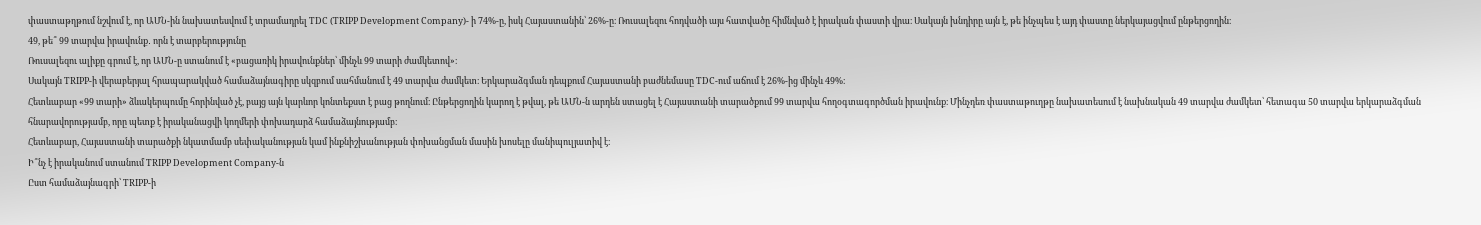փաստաթղթում նշվում է, որ ԱՄՆ-ին նախատեսվում է տրամադրել TDC (TRIPP Development Company)- ի 74%-ը, իսկ Հայաստանին՝ 26%-ը։ Ռուսալեզու հոդվածի այս հատվածը հիմնված է իրական փաստի վրա։ Սակայն խնդիրը այն է, թե ինչպես է այդ փաստը ներկայացվում ընթերցողին։
49, թե՞ 99 տարվա իրավունք․ որն է տարբերությունը
Ռուսալեզու ալիքը գրում է, որ ԱՄՆ-ը ստանում է «բացառիկ իրավունքներ՝ մինչև 99 տարի ժամկետով»։
Սակայն TRIPP-ի վերաբերյալ հրապարակված համաձայնագիրը սկզբում սահմանում է 49 տարվա ժամկետ։ Երկարաձգման դեպքում Հայաստանի բաժնեմասը TDC-ում աճում է 26%-ից մինչև 49%։
Հետևաբար «99 տարի» ձևակերպումը հորինված չէ, բայց այն կարևոր կոնտեքստ է բաց թողնում։ Ընթերցողին կարող է թվալ, թե ԱՄՆ-ն արդեն ստացել է Հայաստանի տարածքում 99 տարվա հողօգտագործման իրավունք։ Մինչդեռ փաստաթուղթը նախատեսում է նախնական 49 տարվա ժամկետ՝ հետագա 50 տարվա երկարաձգման հնարավորությամբ, որը պետք է իրականացվի կողմերի փոխադարձ համաձայնությամբ։
Հետևաբար, Հայաստանի տարածքի նկատմամբ սեփականության կամ ինքնիշխանության փոխանցման մասին խոսելը մանիպուլյատիվ է։
Ի՞նչ է իրականում ստանում TRIPP Development Company-ն
Ըստ համաձայնագրի՝ TRIPP-ի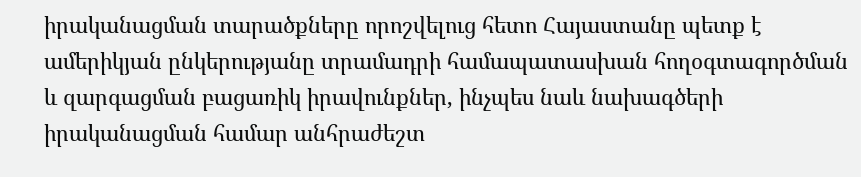իրականացման տարածքները որոշվելուց հետո Հայաստանը պետք է ամերիկյան ընկերությանը տրամադրի համապատասխան հողօգտագործման և զարգացման բացառիկ իրավունքներ, ինչպես նաև նախագծերի իրականացման համար անհրաժեշտ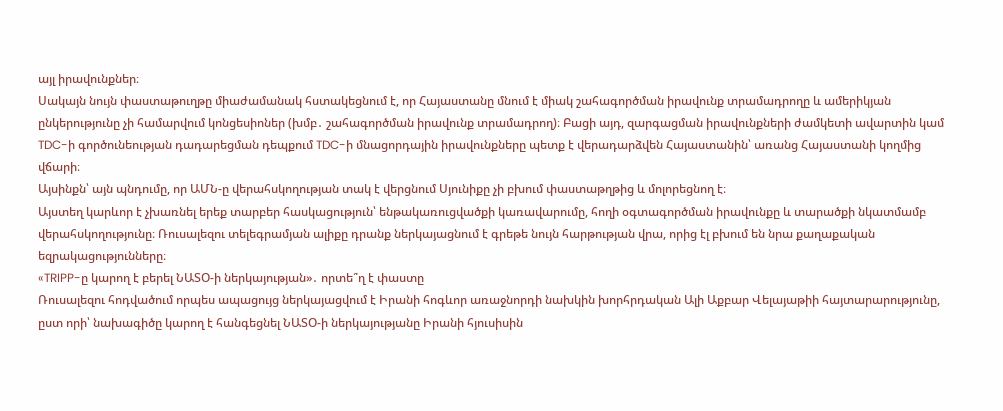այլ իրավունքներ։
Սակայն նույն փաստաթուղթը միաժամանակ հստակեցնում է, որ Հայաստանը մնում է միակ շահագործման իրավունք տրամադրողը և ամերիկյան ընկերությունը չի համարվում կոնցեսիոներ (խմբ․ շահագործման իրավունք տրամադրող)։ Բացի այդ, զարգացման իրավունքների ժամկետի ավարտին կամ TDC-ի գործունեության դադարեցման դեպքում TDC-ի մնացորդային իրավունքները պետք է վերադարձվեն Հայաստանին՝ առանց Հայաստանի կողմից վճարի։
Այսինքն՝ այն պնդումը, որ ԱՄՆ-ը վերահսկողության տակ է վերցնում Սյունիքը չի բխում փաստաթղթից և մոլորեցնող է։
Այստեղ կարևոր է չխառնել երեք տարբեր հասկացություն՝ ենթակառուցվածքի կառավարումը, հողի օգտագործման իրավունքը և տարածքի նկատմամբ վերահսկողությունը։ Ռուսալեզու տելեգրամյան ալիքը դրանք ներկայացնում է գրեթե նույն հարթության վրա, որից էլ բխում են նրա քաղաքական եզրակացությունները։
«TRIPP-ը կարող է բերել ՆԱՏՕ-ի ներկայության»․ որտե՞ղ է փաստը
Ռուսալեզու հոդվածում որպես ապացույց ներկայացվում է Իրանի հոգևոր առաջնորդի նախկին խորհրդական Ալի Աքբար Վելայաթիի հայտարարությունը, ըստ որի՝ նախագիծը կարող է հանգեցնել ՆԱՏՕ-ի ներկայությանը Իրանի հյուսիսին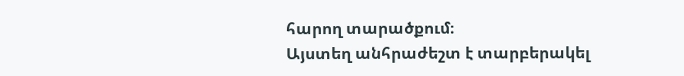հարող տարածքում։
Այստեղ անհրաժեշտ է տարբերակել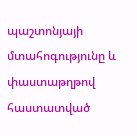պաշտոնյայի մտահոգությունը և փաստաթղթով հաստատված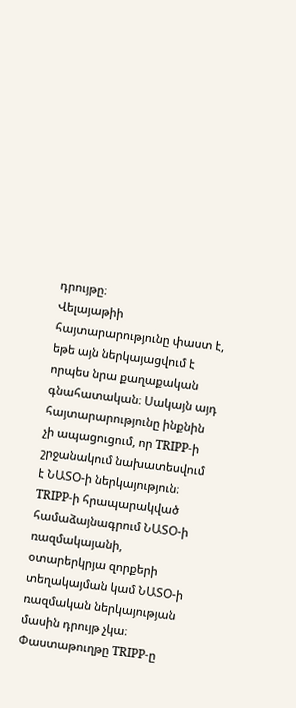դրույթը։
Վելայաթիի հայտարարությունը փաստ է, եթե այն ներկայացվում է որպես նրա քաղաքական գնահատական։ Սակայն այդ հայտարարությունը ինքնին չի ապացուցում, որ TRIPP-ի շրջանակում նախատեսվում է ՆԱՏՕ-ի ներկայություն։
TRIPP-ի հրապարակված համաձայնագրում ՆԱՏՕ-ի ռազմակայանի, օտարերկրյա զորքերի տեղակայման կամ ՆԱՏՕ-ի ռազմական ներկայության մասին դրույթ չկա։ Փաստաթուղթը TRIPP-ը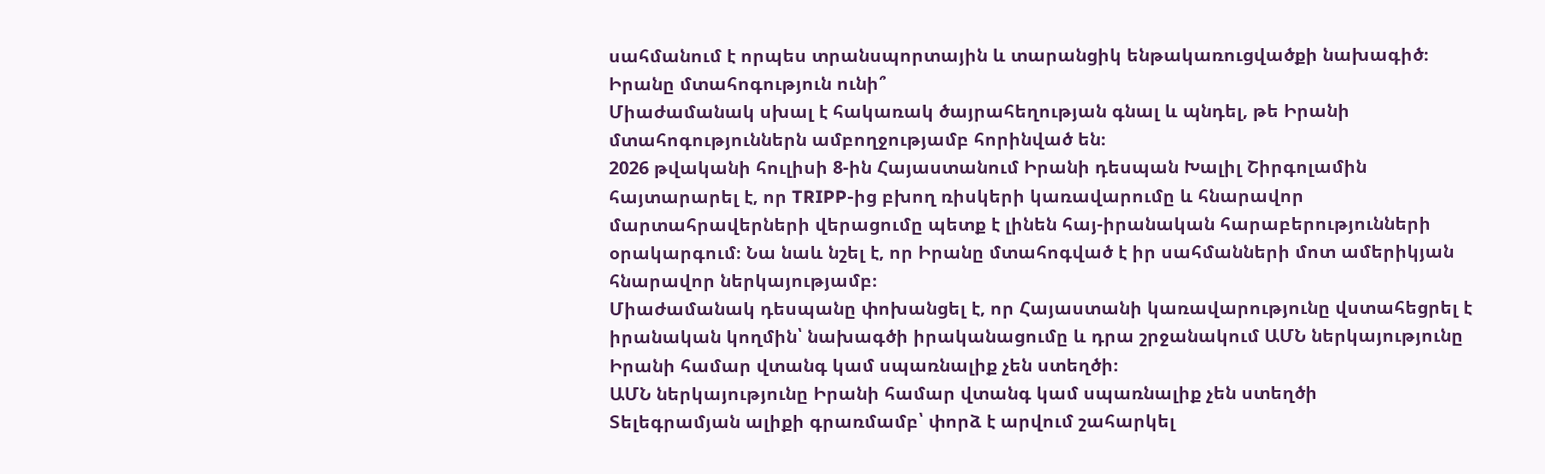սահմանում է որպես տրանսպորտային և տարանցիկ ենթակառուցվածքի նախագիծ։
Իրանը մտահոգություն ունի՞
Միաժամանակ սխալ է հակառակ ծայրահեղության գնալ և պնդել, թե Իրանի մտահոգություններն ամբողջությամբ հորինված են։
2026 թվականի հուլիսի 8-ին Հայաստանում Իրանի դեսպան Խալիլ Շիրգոլամին հայտարարել է, որ TRIPP-ից բխող ռիսկերի կառավարումը և հնարավոր մարտահրավերների վերացումը պետք է լինեն հայ-իրանական հարաբերությունների օրակարգում։ Նա նաև նշել է, որ Իրանը մտահոգված է իր սահմանների մոտ ամերիկյան հնարավոր ներկայությամբ։
Միաժամանակ դեսպանը փոխանցել է, որ Հայաստանի կառավարությունը վստահեցրել է իրանական կողմին՝ նախագծի իրականացումը և դրա շրջանակում ԱՄՆ ներկայությունը Իրանի համար վտանգ կամ սպառնալիք չեն ստեղծի։
ԱՄՆ ներկայությունը Իրանի համար վտանգ կամ սպառնալիք չեն ստեղծի
Տելեգրամյան ալիքի գրառմամբ՝ փորձ է արվում շահարկել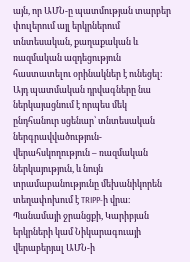այն, որ ԱՄՆ-ը պատմության տարբեր փուլերում այլ երկրներում տնտեսական, քաղաքական և ռազմական ազդեցություն հաստատելու օրինակներ է ունեցել։ Այդ պատմական դրվագները նա ներկայացնում է որպես մեկ ընդհանուր սցենար՝ տնտեսական ներգրավվածություն-վերահսկողություն – ռազմական ներկայություն, և նույն տրամաբանությունը մեխանիկորեն տեղափոխում է TRIPP-ի վրա։
Պանամայի ջրանցքի, Կարիբյան երկրների կամ Նիկարագուայի վերաբերյալ ԱՄՆ-ի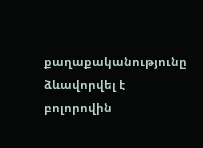քաղաքականությունը ձևավորվել է բոլորովին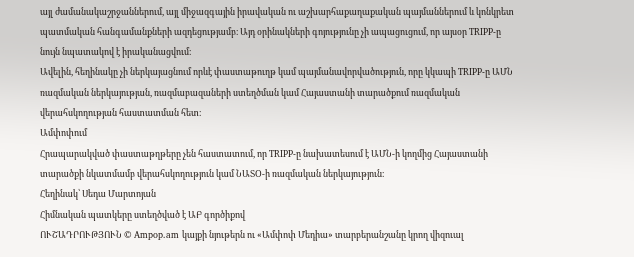այլ ժամանակաշրջաններում, այլ միջազգային իրավական ու աշխարհաքաղաքական պայմաններում և կոնկրետ պատմական հանգամանքների ազդեցությամբ։ Այդ օրինակների գոյությունը չի ապացուցում, որ այսօր TRIPP-ը նույն նպատակով է իրականացվում։
Ավելին, հեղինակը չի ներկայացնում որևէ փաստաթուղթ կամ պայմանավորվածություն, որը կկապի TRIPP-ը ԱՄՆ ռազմական ներկայության, ռազմաբազաների ստեղծման կամ Հայաստանի տարածքում ռազմական վերահսկողության հաստատման հետ։
Ամփոփում
Հրապարակված փաստաթղթերը չեն հաստատում, որ TRIPP-ը նախատեսում է ԱՄՆ-ի կողմից Հայաստանի տարածքի նկատմամբ վերահսկողություն կամ ՆԱՏՕ-ի ռազմական ներկայություն։
Հեղինակ՝ Սեդա Մարտոյան
Հիմնական պատկերը ստեղծված է ԱԲ գործիքով
ՈՒՇԱԴՐՈՒԹՅՈՒՆ © Ampop.am կայքի նյութերն ու «Ամփոփ Մեդիա» տարբերանշանը կրող վիզուալ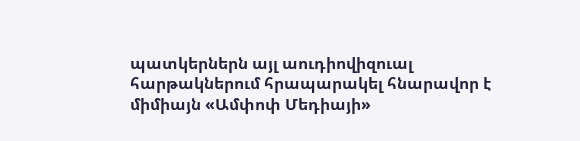պատկերներն այլ աուդիովիզուալ հարթակներում հրապարակել հնարավոր է միմիայն «Ամփոփ Մեդիայի»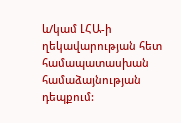և/կամ ԼՀԱ-ի ղեկավարության հետ համապատասխան համաձայնության դեպքում: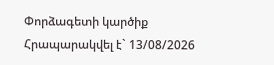Փորձագետի կարծիք
Հրապարակվել է` 13/08/2026